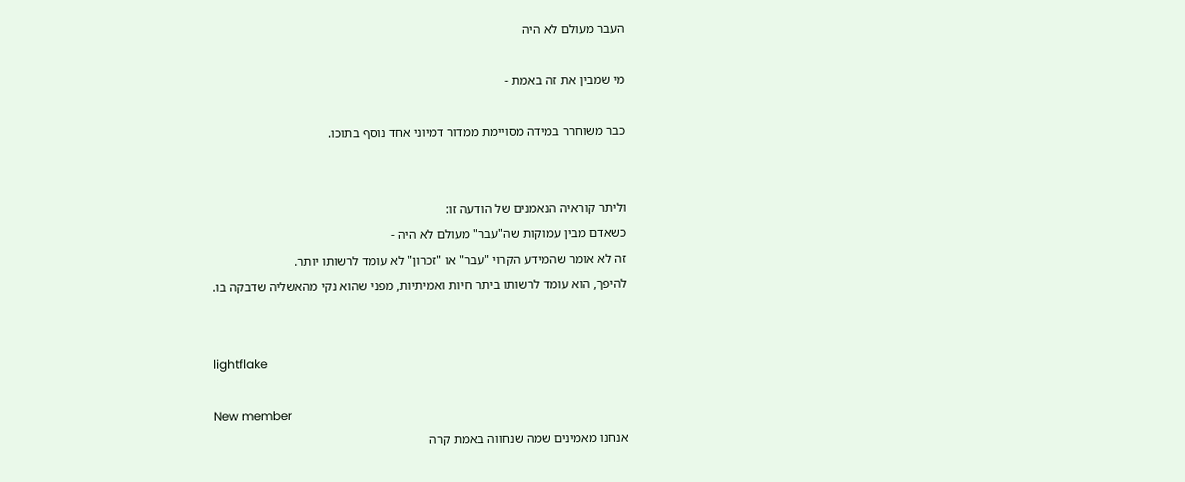העבר מעולם לא היה

מי שמבין את זה באמת -

כבר משוחרר במידה מסויימת ממדור דמיוני אחד נוסף בתוכו.


וליתר קוראיה הנאמנים של הודעה זו:
כשאדם מבין עמוקות שה"עבר" מעולם לא היה -
זה לא אומר שהמידע הקרוי "עבר" או "זכרון" לא עומד לרשותו יותר.
להיפך, הוא עומד לרשותו ביתר חיות ואמיתיות, מפני שהוא נקי מהאשליה שדבקה בו.


lightflake

New member
אנחנו מאמינים שמה שנחווה באמת קרה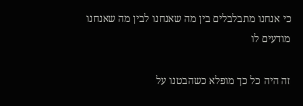כי אנחנו מתבלבלים בין מה שאנחנו לבין מה שאנחנו מודעים לו

זה היה כל כך מופלא כשהבטנו על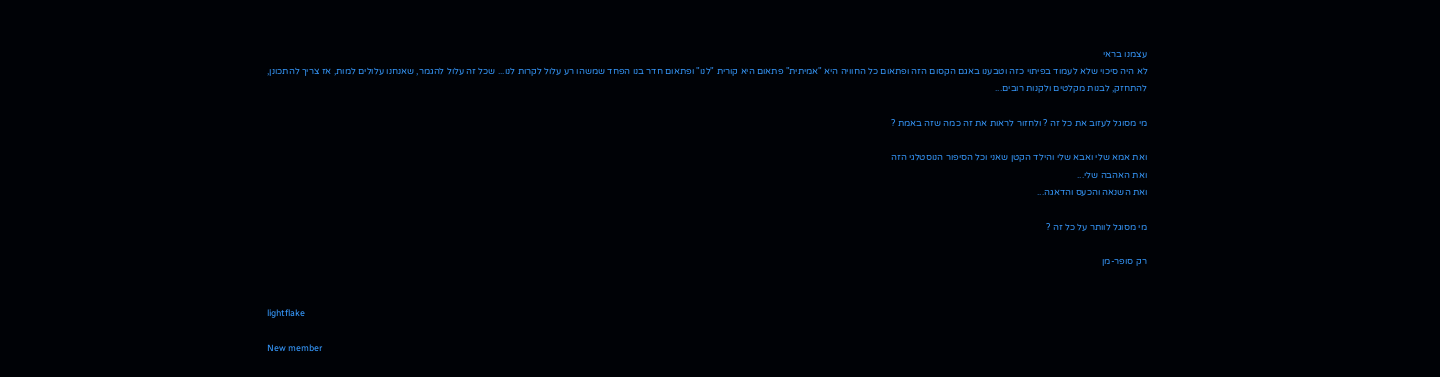עצמנו בראי
לא היה סיכוי שלא לעמוד בפיתוי כזה וטבענו באגם הקסום הזה ופתאום כל החוויה היא "אמיתית" פתאום היא קורית "לנו" ופתאום חדר בנו הפחד שמשהו רע עלול לקרות לנו... שכל זה עלול להגמר, שאנחנו עלולים למות, אז צריך להתכונן, להתחזק, לבנות מקלטים ולקנות רובים...

מי מסוגל לעזוב את כל זה ? ולחזור לראות את זה כמה שזה באמת ?

ואת אמא שלי ואבא שלי והילד הקטן שאני וכל הסיפור הנוסטלגי הזה
ואת האהבה שלי...
ואת השנאה והכעס והדאגה...

מי מסוגל לוותר על כל זה ?

רק סופר-מן


lightflake

New member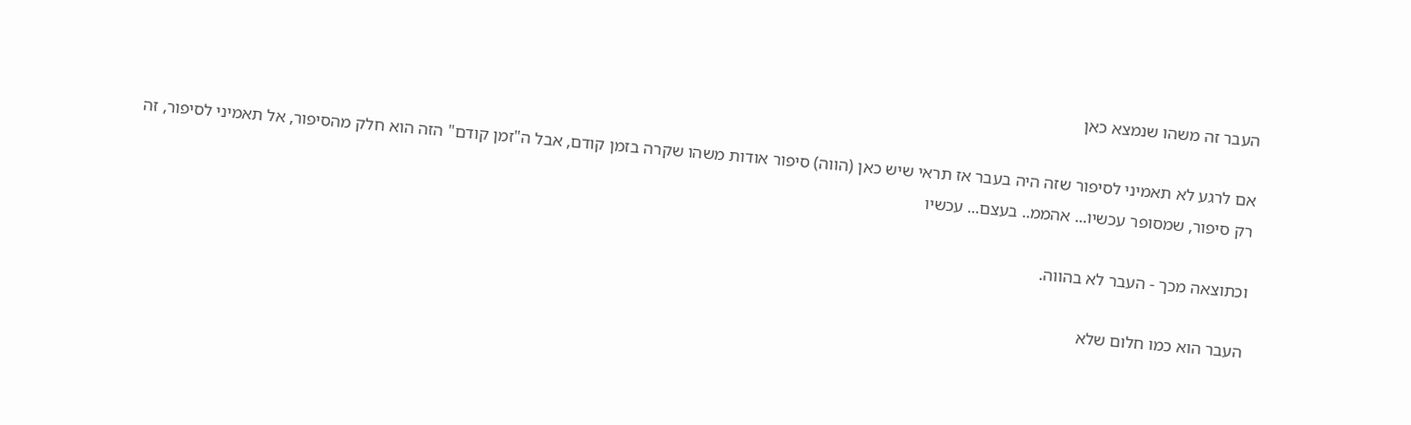העבר זה משהו שנמצא כאן

אם לרגע לא תאמיני לסיפור שזה היה בעבר אז תראי שיש כאן (הווה) סיפור אודות משהו שקרה בזמן קודם, אבל ה"זמן קודם" הזה הוא חלק מהסיפור, אל תאמיני לסיפור, זה רק סיפור, שמסופר עכשיו... אהממ.. בעצם... עכשיו

וכתוצאה מכך - העבר לא בהווה.

העבר הוא כמו חלום שלא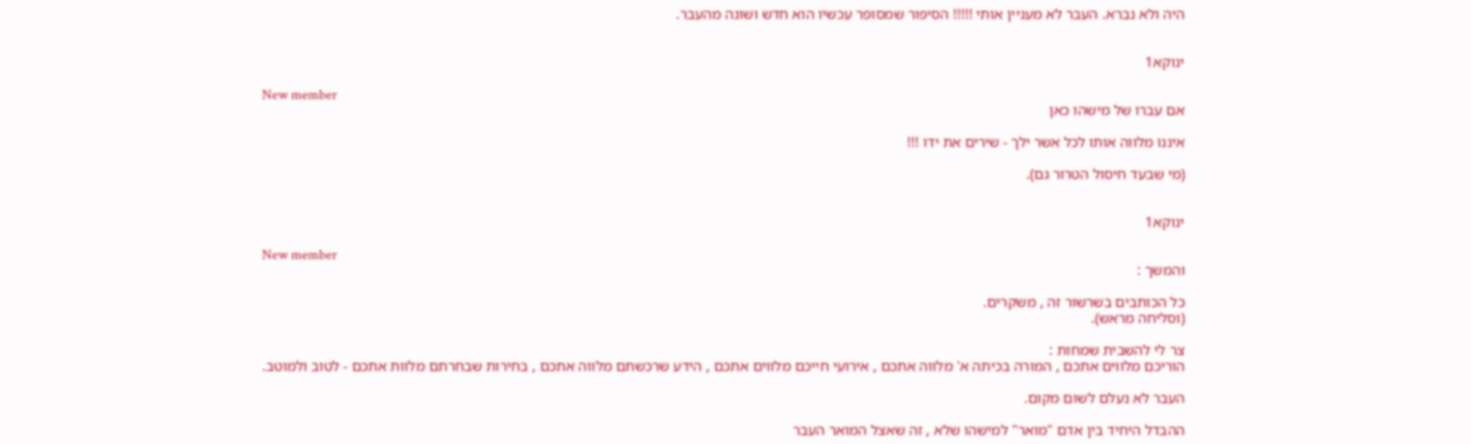היה ולא נברא. העבר לא מעניין אותי !!!!! הסיפור שמסופר עכשיו הוא חדש ושונה מהעבר.


ינוקא1

New member
אם עברו של מישהו כאן

איננו מלווה אותו לכל אשר ילך - שירים את ידו !!!

(מי שבעד חיסול הטרור גם).


ינוקא1

New member
והמשך :

כל הכותבים בשרשור זה , משקרים.
(וסליחה מראש).

צר לי להשבית שמחות :
הוריכם מלווים אתכם , המורה בכיתה א' מלווה אתכם , אירועי חייכם מלווים אתכם , הידע שרכשתם מלווה אתכם , בחירות שבחרתם מלוות אתכם - לטוב ולמוטב.

העבר לא נעלם לשום מקום.

ההבדל היחיד בין אדם "מואר" למישהו שלא , זה שאצל המואר העבר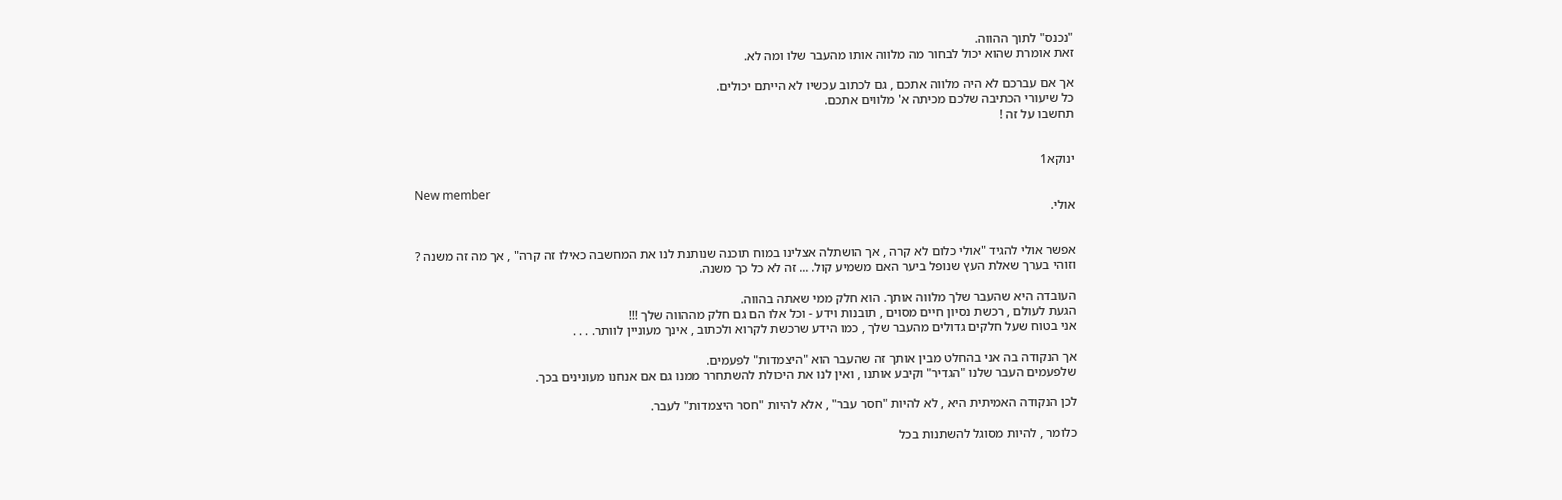"נכנס" לתוך ההווה.
זאת אומרת שהוא יכול לבחור מה מלווה אותו מהעבר שלו ומה לא.

אך אם עברכם לא היה מלווה אתכם , גם לכתוב עכשיו לא הייתם יכולים.
כל שיעורי הכתיבה שלכם מכיתה א' מלווים אתכם.
תחשבו על זה !


ינוקא1

New member
אולי.


אפשר אולי להגיד "אולי כלום לא קרה , אך הושתלה אצלינו במוח תוכנה שנותנת לנו את המחשבה כאילו זה קרה" , אך מה זה משנה ?
וזוהי בערך שאלת העץ שנופל ביער האם משמיע קול. ... זה לא כל כך משנה.

העובדה היא שהעבר שלך מלווה אותך. הוא חלק ממי שאתה בהווה.
הגעת לעולם , רכשת נסיון חיים מסוים , תובנות וידע - וכל אלו הם גם חלק מההווה שלך !!!
אני בטוח שעל חלקים גדולים מהעבר שלך , כמו הידע שרכשת לקרוא ולכתוב , אינך מעוניין לוותר. . . .

אך הנקודה בה אני בהחלט מבין אותך זה שהעבר הוא "היצמדות" לפעמים.
שלפעמים העבר שלנו "הגדיר" וקיבע אותנו , ואין לנו את היכולת להשתחרר ממנו גם אם אנחנו מעונינים בכך.

לכן הנקודה האמיתית היא , לא להיות "חסר עבר" , אלא להיות "חסר היצמדות" לעבר.

כלומר , להיות מסוגל להשתנות בכל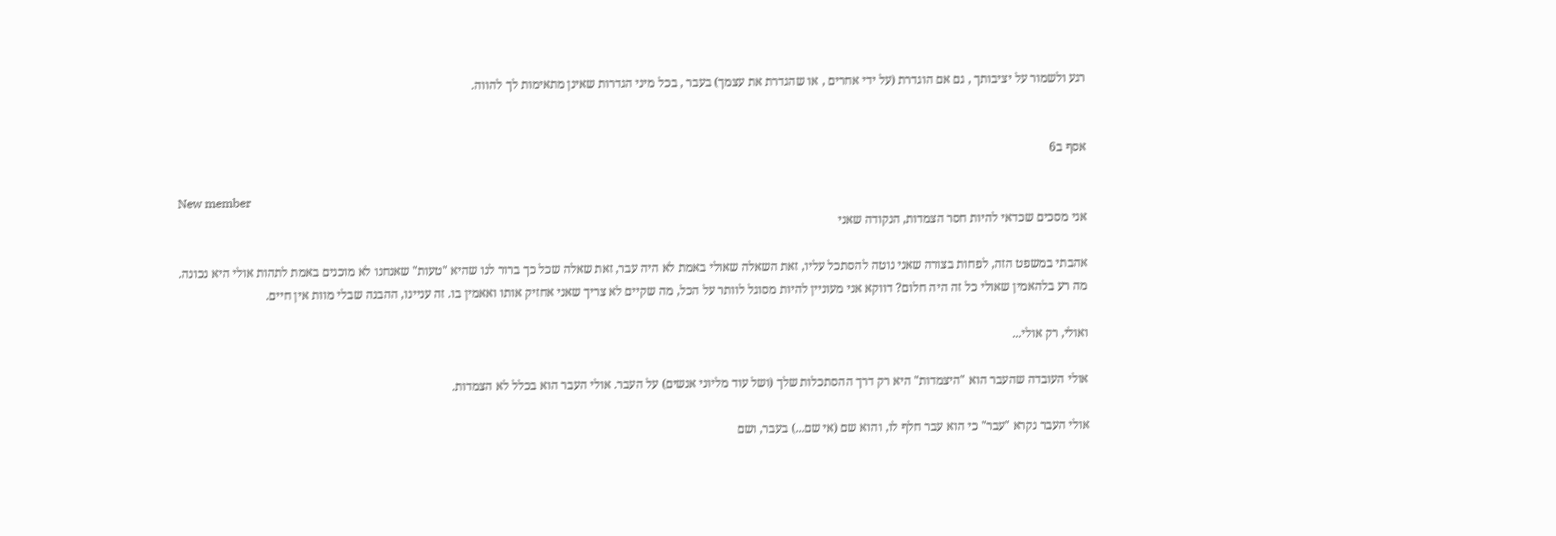רגע ולשמור על יציבותך , גם אם הוגדרת (על ידי אחרים , או שהגדרת את עצמך) בעבר , בכל מיני הגדרות שאינן מתאימות לך להווה.


אסף ב6

New member
אני מסכים שכדאי להיות חסר הצמדות, הנקודה שאני

אהבתי במשפט הזה, לפחות בצורה שאני נוטה להסתכל עליו, זאת השאלה שאולי באמת לא היה עבר, זאת שאלה שכל כך ברור לנו שהיא "טעות" שאנחנו לא מוכנים באמת לתהות אולי היא נכונה.
מה רע בלהאמין שאולי כל זה היה חלום? דווקא אני מעוניין להיות מסוגל לוותר על הכל, מה שקיים לא צריך שאני אחזיק אותו ואאמין בו. זה עניינו, ההבנה שבלי מוות אין חיים.

ואולי, רק אולי...

אולי העובדה שהעבר הוא "היצמדות" היא רק דרך ההסתכלות שלך (ושל עוד מליוני אנשים) על העבר. אולי העבר הוא בכלל לא הצמדות.

אולי העבר נקרא "עבר" כי הוא עבר חלף לו, והוא שם (אי שם...) בעבר, ושם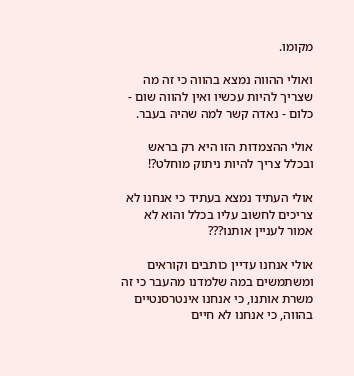מקומו.

ואולי ההווה נמצא בהווה כי זה מה שצריך להיות עכשיו ואין להווה שום - כלום - נאדה קשר למה שהיה בעבר.

אולי ההצמדות הזו היא רק בראש ובכלל צריך להיות ניתוק מוחלט?!

אולי העתיד נמצא בעתיד כי אנחנו לא צריכים לחשוב עליו בכלל והוא לא אמור לעניין אותנו???

אולי אנחנו עדיין כותבים וקוראים ומשתמשים במה שלמדנו מהעבר כי זה משרת אותנו, כי אנחנו אינטרסנטיים בהווה, כי אנחנו לא חיים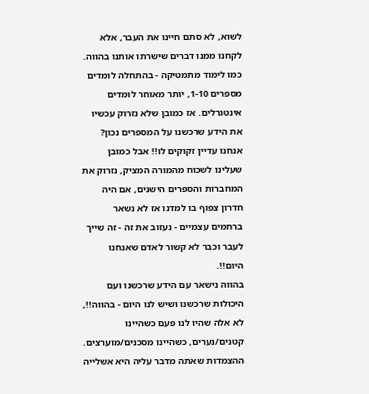לשוא, לא סתם חיינו את העבר, אלא לקחנו ממנו דברים שישרתו אותנו בהווה.
כמו לימוד מתמטיקה - בהתחלה לומדים מספרים 1-10, יותר מאוחר לומדים אינטגרלים. אז כמובן שלא נזרוק עכשיו את הידע שרכשנו על המספרים נכון? אנחנו עדיין זקוקים לו!! אבל כמובן שעלינו לשכוח מהמורה המציק, נזרוק את המחברות והספרים הישנים, אם היה חדרון צפוף בו למדנו אז לא נשאר ברחמים עצמיים - נעזוב את זה - זה שייך לעבר וכבר לא קשור לאדם שאנחנו היום!!.
בהווה נישאר עם הידע שרכשנו ועם היכולות שרכשנו ושיש לנו היום - בהווה!!, לא אלה שהיו לנו פעם כשהיינו קטנים/נערים, כשהיינו מסכנים/מוערצים.
ההצמדות שאתה מדבר עליה היא אשלייה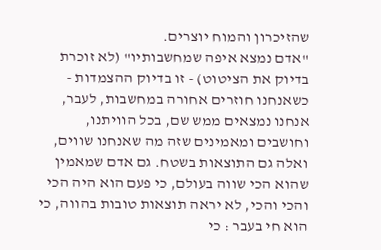שהזיכרון והמוח יוצרים.
"אדם נמצא איפה שמחשבותיו" (לא זוכרת בדיוק את הציטוט) - זו בדיוק ההצמדות - כשאנחנו חוזרים אחורה במחשבות, לעבר, אנחנו נמצאים ממש שם, בכל הוויתנו, וחושבים ומאמינים שזה מה שאנחנו שווים, ואלה גם התוצאות בשטח. גם אדם שמאמין שהוא הכי שווה בעולם, כי פעם הוא היה הכי והכי והכי, לא יראה תוצאות טובות בהווה, כי הוא חי בעבר : כי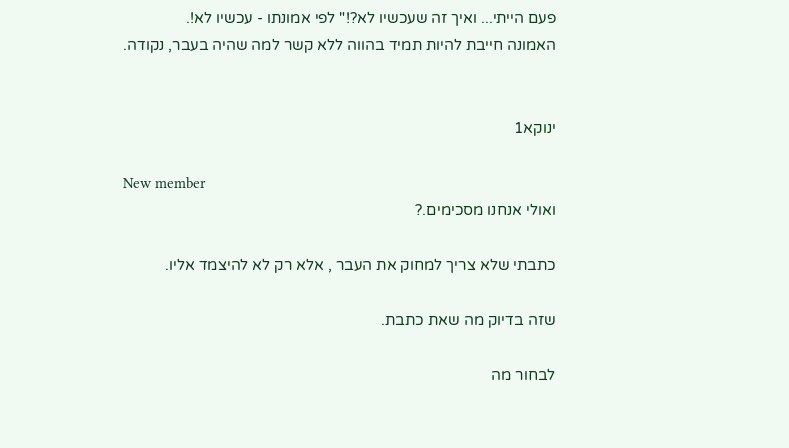פעם הייתי... ואיך זה שעכשיו לא?!" לפי אמונתו - עכשיו לא!.
האמונה חייבת להיות תמיד בהווה ללא קשר למה שהיה בעבר, נקודה.


ינוקא1

New member
ואולי אנחנו מסכימים.?

כתבתי שלא צריך למחוק את העבר , אלא רק לא להיצמד אליו.

שזה בדיוק מה שאת כתבת.

לבחור מה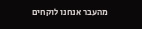מהעבר אנחנו לוקחים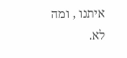איתנו , ומה לא.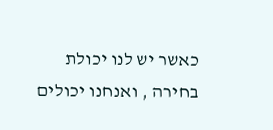כאשר יש לנו יכולת בחירה , ואנחנו יכולים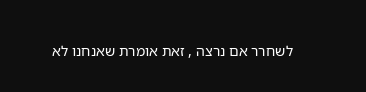לשחרר אם נרצה , זאת אומרת שאנחנו לא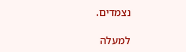נצמדים.

למעלה